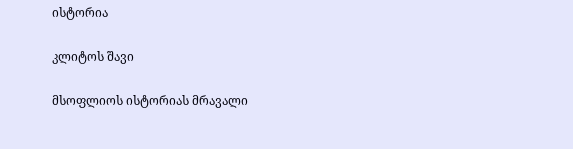ისტორია

კლიტოს შავი

მსოფლიოს ისტორიას მრავალი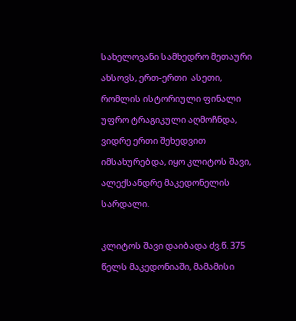სახელოვანი სამხედრო მეთაური ახსოვს, ერთ-ერთი  ასეთი, რომლის ისტორიული ფინალი უფრო ტრაგიკული აღმოჩნდა, ვიდრე ერთი შეხედვით იმსახურებდა, იყო კლიტოს შავი, ალექსანდრე მაკედონელის სარდალი.

კლიტოს შავი დაიბადა ძვ.წ. 375 წელს მაკედონიაში, მამამისი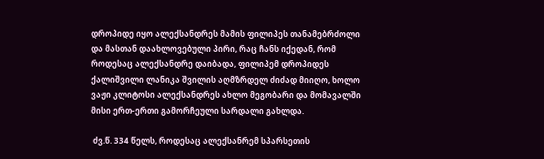დროპიდე იყო ალექსანდრეს მამის ფილიპეს თანამებრძოლი და მასთან დაახლოვებული პირი, რაც ჩანს იქედან, რომ როდესაც ალექსანდრე დაიბადა, ფილიპემ დროპიდეს ქალიშვილი ლანიკა შვილის აღმზრდელ ძიძად მიიღო, ხოლო ვაჟი კლიტოსი ალექსანდრეს ახლო მეგობარი და მომავალში მისი ერთ-ერთი გამორჩეული სარდალი გახლდა.

 ძვ.წ. 334 წელს, როდესაც ალექსანრემ სპარსეთის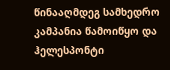წინააღმდეგ სამხედრო კამპანია წამოიწყო და ჰელესპონტი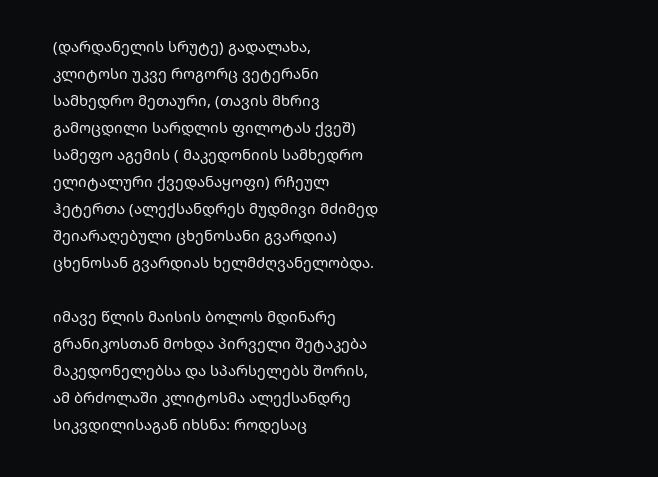(დარდანელის სრუტე) გადალახა, კლიტოსი უკვე როგორც ვეტერანი სამხედრო მეთაური, (თავის მხრივ გამოცდილი სარდლის ფილოტას ქვეშ) სამეფო აგემის ( მაკედონიის სამხედრო ელიტალური ქვედანაყოფი) რჩეულ ჰეტერთა (ალექსანდრეს მუდმივი მძიმედ შეიარაღებული ცხენოსანი გვარდია) ცხენოსან გვარდიას ხელმძღვანელობდა.

იმავე წლის მაისის ბოლოს მდინარე გრანიკოსთან მოხდა პირველი შეტაკება მაკედონელებსა და სპარსელებს შორის, ამ ბრძოლაში კლიტოსმა ალექსანდრე სიკვდილისაგან იხსნა: როდესაც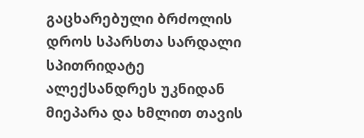გაცხარებული ბრძოლის დროს სპარსთა სარდალი სპითრიდატე ალექსანდრეს უკნიდან მიეპარა და ხმლით თავის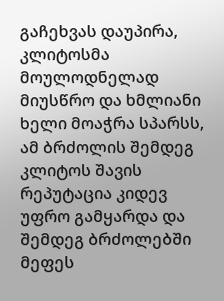გაჩეხვას დაუპირა, კლიტოსმა მოულოდნელად მიუსწრო და ხმლიანი ხელი მოაჭრა სპარსს, ამ ბრძოლის შემდეგ კლიტოს შავის რეპუტაცია კიდევ უფრო გამყარდა და შემდეგ ბრძოლებში მეფეს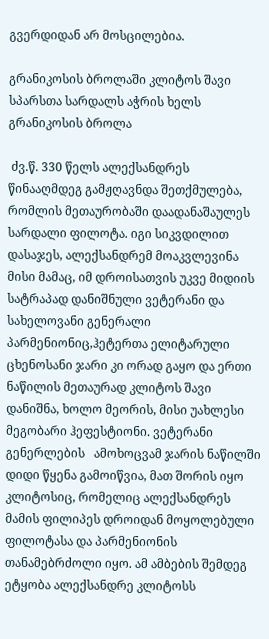გვერდიდან არ მოსცილებია.

გრანიკოსის ბროლაში კლიტოს შავი სპარსთა სარდალს აჭრის ხელს
გრანიკოსის ბროლა

 ძვ.წ. 330 წელს ალექსანდრეს წინააღმდეგ გამჟღავნდა შეთქმულება, რომლის მეთაურობაში დაადანაშაულეს სარდალი ფილოტა. იგი სიკვდილით დასაჯეს, ალექსანდრემ მოაკვლევინა მისი მამაც, იმ დროისათვის უკვე მიდიის სატრაპად დანიშნული ვეტერანი და სახელოვანი გენერალი პარმენიონიც,ჰეტერთა ელიტარული ცხენოსანი ჯარი კი ორად გაყო და ერთი ნაწილის მეთაურად კლიტოს შავი დანიშნა, ხოლო მეორის, მისი უახლესი მეგობარი ჰეფესტიონი. ვეტერანი გენერლების   ამოხოცვამ ჯარის ნაწილში დიდი წყენა გამოიწვია, მათ შორის იყო კლიტოსიც, რომელიც ალექსანდრეს მამის ფილიპეს დროიდან მოყოლებული ფილოტასა და პარმენიონის თანამებრძოლი იყო. ამ ამბების შემდეგ ეტყობა ალექსანდრე კლიტოსს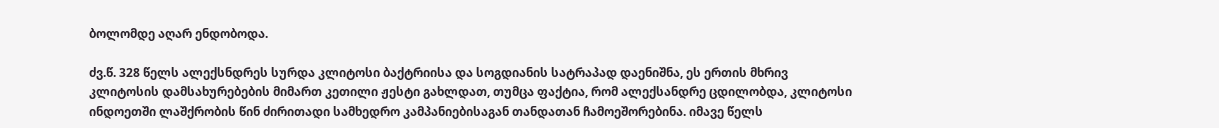ბოლომდე აღარ ენდობოდა.

ძვ.წ. 328 წელს ალექსნდრეს სურდა კლიტოსი ბაქტრიისა და სოგდიანის სატრაპად დაენიშნა, ეს ერთის მხრივ კლიტოსის დამსახურებების მიმართ კეთილი ჟესტი გახლდათ, თუმცა ფაქტია, რომ ალექსანდრე ცდილობდა, კლიტოსი  ინდოეთში ლაშქრობის წინ ძირითადი სამხედრო კამპანიებისაგან თანდათან ჩამოეშორებინა. იმავე წელს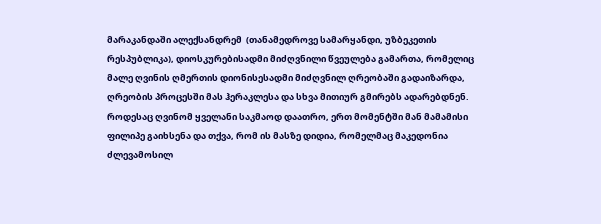მარაკანდაში ალექსანდრემ  (თანამედროვე სამარყანდი, უზბეკეთის რესპუბლიკა), დიოსკურებისადმი მიძღვნილი წვეულება გამართა, რომელიც მალე ღვინის ღმერთის დიონისესადმი მიძღვნილ ღრეობაში გადაიზარდა, ღრეობის პროცესში მას ჰერაკლესა და სხვა მითიურ გმირებს ადარებდნენ. როდესაც ღვინომ ყველანი საკმაოდ დაათრო, ერთ მომენტში მან მამამისი ფილიპე გაიხსენა და თქვა, რომ ის მასზე დიდია, რომელმაც მაკედონია ძლევამოსილ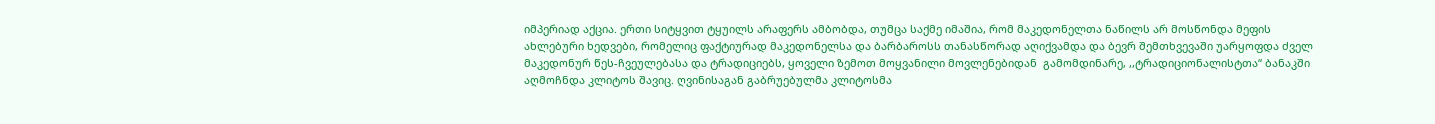იმპერიად აქცია. ერთი სიტყვით ტყუილს არაფერს ამბობდა, თუმცა საქმე იმაშია, რომ მაკედონელთა ნაწილს არ მოსწონდა მეფის ახლებური ხედვები, რომელიც ფაქტიურად მაკედონელსა და ბარბაროსს თანასწორად აღიქვამდა და ბევრ შემთხვევაში უარყოფდა ძველ მაკედონურ წეს-ჩვეულებასა და ტრადიციებს, ყოველი ზემოთ მოყვანილი მოვლენებიდან  გამომდინარე, ,,ტრადიციონალისტთა“ ბანაკში აღმოჩნდა კლიტოს შავიც. ღვინისაგან გაბრუებულმა კლიტოსმა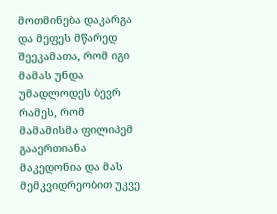მოთმინება დაკარგა და მეფეს მწარედ შეეკამათა, რომ იგი მამას უნდა უმადლოდეს ბევრ რამეს, რომ მამამისმა ფილიპემ გააერთიანა მაკედონია და მას მემკვიდრეობით უკვე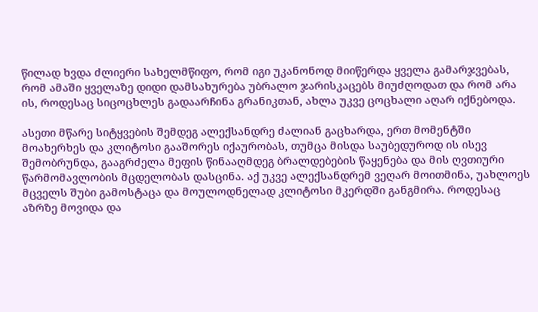წილად ხვდა ძლიერი სახელმწიფო, რომ იგი უკანონოდ მიიწერდა ყველა გამარჯვებას, რომ ამაში ყველაზე დიდი დამსახურება უბრალო ჯარისკაცებს მიუძღოდათ და რომ არა ის, როდესაც სიცოცხლეს გადაარჩინა გრანიკთან, ახლა უკვე ცოცხალი აღარ იქნებოდა.

ასეთი მწარე სიტყვების შემდეგ ალექსანდრე ძალიან გაცხარდა, ერთ მომენტში მოახერხეს და კლიტოსი გააშორეს იქაურობას, თუმცა მისდა საუბედუროდ ის ისევ შემობრუნდა, გააგრძელა მეფის წინააღმდეგ ბრალდებების წაყენება და მის ღვთიური წარმომავლობის მცდელობას დასცინა. აქ უკვე ალექსანდრემ ვეღარ მოითმინა, უახლოეს მცველს შუბი გამოსტაცა და მოულოდნელად კლიტოსი მკერდში განგმირა. როდესაც აზრზე მოვიდა და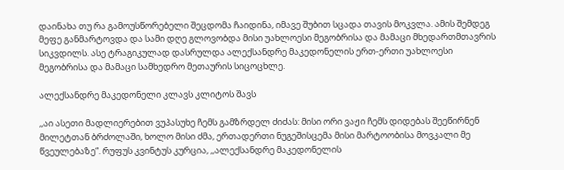დაინახა თუ რა გამოუსწორებელი შეცდომა ჩაიდინა, იმავე შუბით სცადა თავის მოკვლა. ამის შემდეგ მეფე განმარტოვდა და სამი დღე გლოვობდა მისი უახლოესი მეგობრისა და მამაცი მხედართმთავრის სიკვდილს. ასე ტრაგიკულად დასრულდა ალექსანდრე მაკედონელის ერთ-ერთი უახლოესი მეგობრისა და მამაცი სამხედრო მეთაურის სიცოცხლე.

ალექსანდრე მაკედონელი კლავს კლიტოს შავს

,,აი ასეთი მადლიერებით ვუპასუხე ჩემს გამზრდელ ძიძას: მისი ორი ვაჟი ჩემს დიდებას შეეწირნენ მილეტთან ბრძოლაში, ხოლო მისი ძმა, ერთადერთი ნუგეშისცემა მისი მარტოობისა მოვკალი მე წვეულებაზე“. რუფუს კვინტუს კურცია, ,,ალექსანდრე მაკედონელის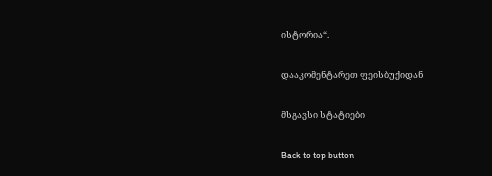ისტორია“.

დააკომენტარეთ ფეისბუქიდან

მსგავსი სტატიები

Back to top button